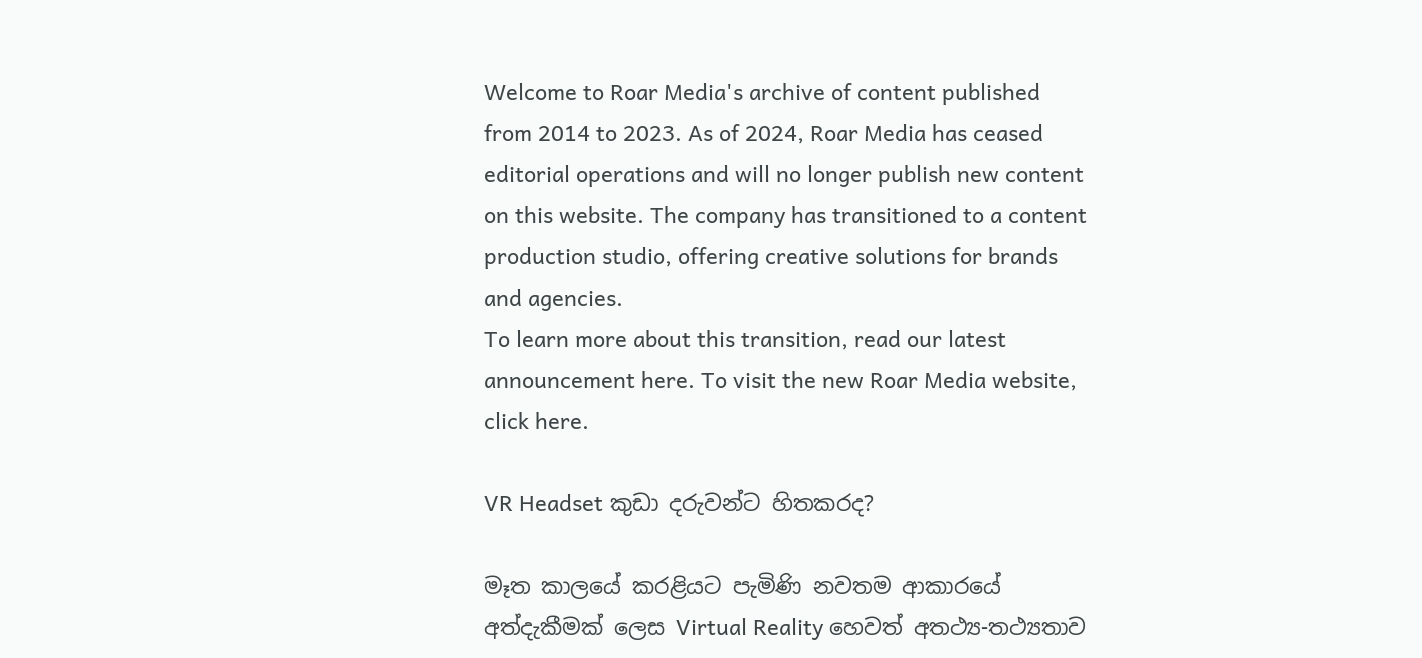Welcome to Roar Media's archive of content published from 2014 to 2023. As of 2024, Roar Media has ceased editorial operations and will no longer publish new content on this website. The company has transitioned to a content production studio, offering creative solutions for brands and agencies.
To learn more about this transition, read our latest announcement here. To visit the new Roar Media website, click here.

VR Headset කුඩා දරුවන්ට හිතකරද?

මෑත කාලයේ කරළියට පැමිණි නවතම ආකාරයේ අත්දැකීමක් ලෙස Virtual Reality හෙවත් අතථ්‍ය-තථ්‍යතාව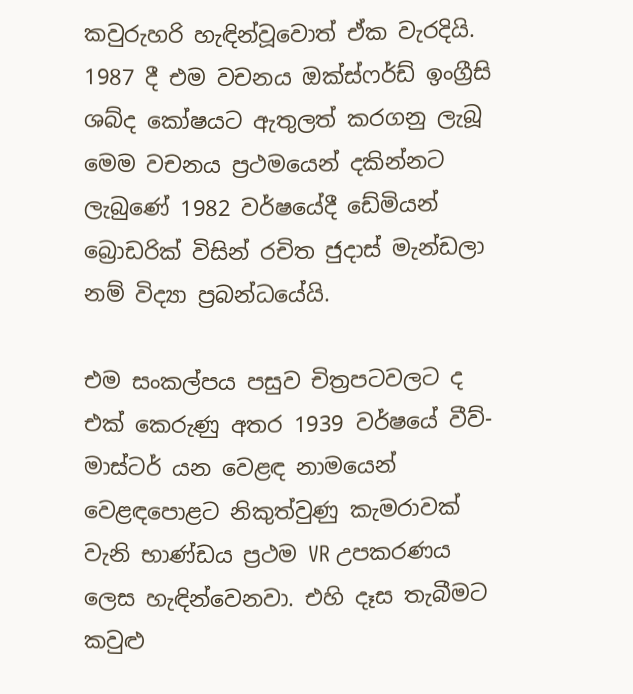කවුරුහරි හැඳින්වූවොත් ඒක වැරදියි. 1987 දී එම වචනය ඔක්ස්ෆර්ඩ් ඉංග්‍රීසි ශබ්ද කෝෂයට ඇතුලත් කරගනු ලැබූ මෙම වචනය ප්‍රථමයෙන් දකින්නට ලැබුණේ 1982 වර්ෂයේදී ඩේමියන් බ්‍රොඩරික් විසින් රචිත ජුදාස් මැන්ඩලා නම් විද්‍යා ප්‍රබන්ධයේයි.

එම සංකල්පය පසුව චිත්‍රපටවලට ද එක් කෙරුණු අතර 1939 වර්ෂයේ වීව්-මාස්ටර් යන වෙළඳ නාමයෙන් වෙළඳපොළට නිකුත්වුණු කැමරාවක් වැනි භාණ්ඩය ප්‍රථම VR උපකරණය ලෙස හැඳින්වෙනවා. එහි දෑස තැබීමට කවුළු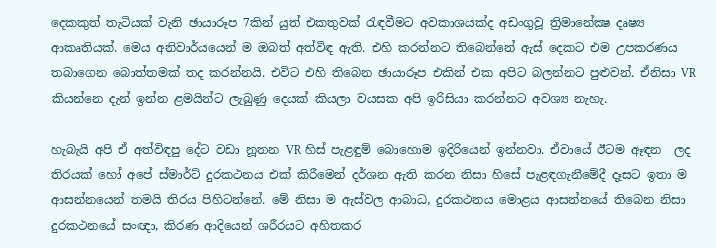දෙකකුත් තැටියක් වැනි ඡායාරූප 7කින් යුත් එකතුවක් රැඳවීමට අවකාශයක්ද අඩංගුවූ ත්‍රිමානේක්‍ෂ දෘෂ්‍ය ආකෘතියක්. මෙය අනිවාර්යයෙන් ම ඔබත් අත්විඳ ඇති. එහි කරන්නට තිබෙන්නේ ඇස් දෙකට එම උපකරණය තබාගෙන බොත්තමක් තද කරන්නයි. එවිට එහි තිබෙන ඡායාරූප එකින් එක අපිට බලන්නට පුළුවන්. ඒනිසා VR කියන්නෙ දැන් ඉන්න ළමයින්ට ලැබුණු දෙයක් කියලා වයසක අපි ඉරිසියා කරන්නට අවශ්‍ය නැහැ.

හැබැයි අපි ඒ අත්විඳපු දේට වඩා නූතන VR හිස් පැළඳුම් බොහොම ඉදිරියෙන් ඉන්නවා. ඒවායේ ඊටම ඈඳන  ලද තිරයක් හෝ අපේ ස්මාර්ට් දුරකථනය එක් කිරීමෙන් දර්ශන ඇති කරන නිසා හිසේ පැළඳගැනීමේදී දෑසට ඉතා ම ආසන්නයෙන් තමයි තිරය පිහිටන්නේ. මේ නිසා ම ඇස්වල ආබාධ, දුරකථනය මොළය ආසන්නයේ තිබෙන නිසා දුරකථනයේ සංඥා, කිරණ ආදියෙන් ශරීරයට අහිතකර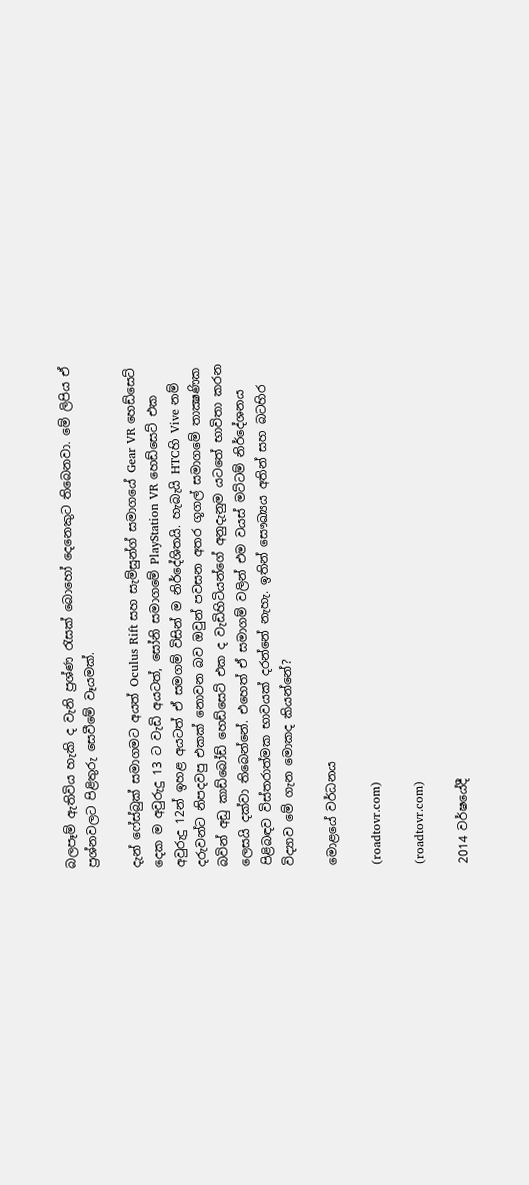බලපෑම් ඇතිවිය හැකි ද වැනි ප්‍රශ්ණ රැසක් බොහෝ දෙනෙකුට තිබෙනවා. මේ ලිපිය ඒ ප්‍රශ්නවලට පිළිතුරු සෙවීමේ වෑයමක්.

දැන් ෆේස්බුක් සමාගමට අයත් Oculus Rift සහ සැම්සුන්ග් සමාගයේ Gear VR හෙඩ්සෙට් දෙක ම අවුරුදු 13 ට වැඩි අයටත්, සෝනි සමාගමේ PlayStation VR හෙඩ්සෙට් එක අවුරුදු 12න් ඉහළ අයටත් ඒ සමගම් විසින් ම නිර්දේශිතයි. හැබැයි HTCහි Vive නම් දරුවන්ට නිපදවපු එකක් නොවන බව ඔවුන් පවසන අතර ගූගල් සමාගමේ තාක්‍ෂණික බවින් අඩු කාඩ්බෝඩ් හෙඩ්සෙට් එක ද වැඩිහිටියන්ගේ අනුදැනුම යටතේ භාවිතා කරන ලෙසයි දක්වා තිබෙන්නේ. එහෙත් ඒ සමාගම් වලින් එම වයස් මට්ටම් නිර්දේශනය පිළිබඳව විස්තරාත්මක භාවයක් දරන්නේ නැහැ. ඉතින් සෞඛ්‍යය අතින් සහ බටහිර විද්‍යාව මේ ගැන මොකද කියන්නේ?

මොළයේ වර්ධනය

(roadtovr.com)

(roadtovr.com)

2014 වර්ෂයේදී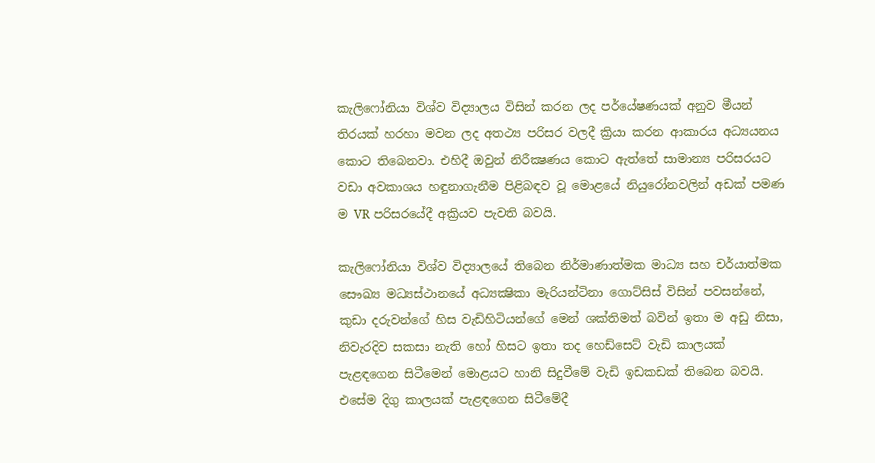කැලිෆෝනියා විශ්ව විද්‍යාලය විසින් කරන ලද පර්යේෂණයක් අනුව මීයන් තිරයක් හරහා මවන ලද අතථ්‍ය පරිසර වලදී ක්‍රියා කරන ආකාරය අධ්‍යයනය කොට තිබෙනවා. එහිදී ඔවුන් නිරීක්‍ෂණය කොට ඇත්තේ සාමාන්‍ය පරිසරයට වඩා අවකාශය හඳුනාගැනීම පිළිබඳව වූ මොළයේ නියුරෝනවලින් අඩක් පමණ ම VR පරිසරයේදී අක්‍රියව පැවති බවයි.

කැලිෆෝනියා විශ්ව විද්‍යාලයේ තිබෙන නිර්මාණාත්මක මාධ්‍ය සහ චර්යාත්මක සෞඛ්‍ය මධ්‍යස්ථානයේ අධ්‍යක්‍ෂිකා මැරියන්ටිනා ගොට්සිස් විසින් පවසන්නේ, කුඩා දරුවන්ගේ හිස වැඩිහිටියන්ගේ මෙන් ශක්තිමත් බවින් ඉතා ම අඩු නිසා, නිවැරදිව සකසා නැති හෝ හිසට ඉතා තද හෙඩ්සෙට් වැඩි කාලයක් පැළඳගෙන සිටීමෙන් මොළයට හානි සිදුවීමේ වැඩි ඉඩකඩක් තිබෙන බවයි. එසේම දිගු කාලයක් පැළඳගෙන සිටීමේදී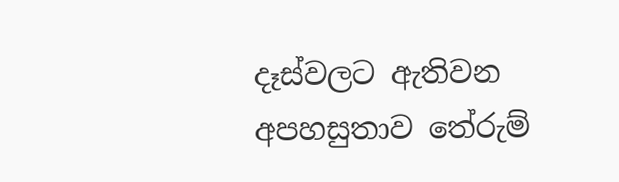දෑස්වලට ඇතිවන අපහසුතාව තේරුම්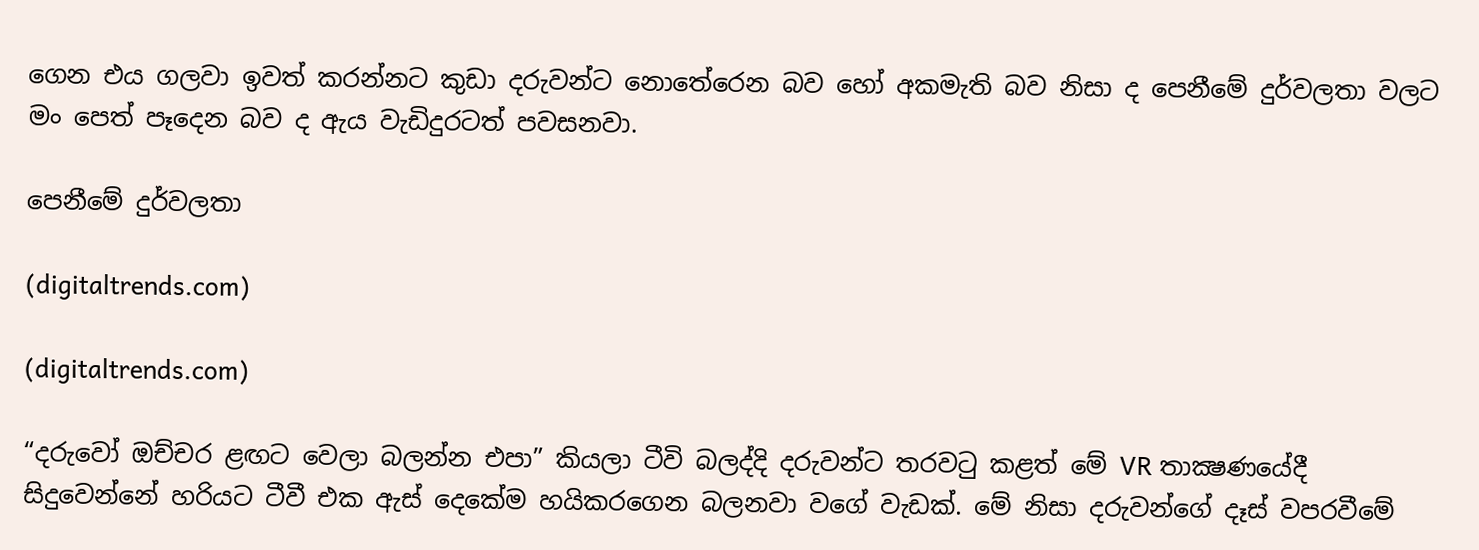ගෙන එය ගලවා ඉවත් කරන්නට කුඩා දරුවන්ට නොතේරෙන බව හෝ අකමැති බව නිසා ද පෙනීමේ දුර්වලතා වලට මං පෙත් පෑදෙන බව ද ඇය වැඩිදුරටත් පවසනවා.

පෙනීමේ දුර්වලතා

(digitaltrends.com)

(digitaltrends.com)

“දරුවෝ ඔච්චර ළඟට වෙලා බලන්න එපා” කියලා ටීවි බලද්දි දරුවන්ට තරවටු කළත් මේ VR තාක්‍ෂණයේදී සිදුවෙන්නේ හරියට ටීවී එක ඇස් දෙකේම හයිකරගෙන බලනවා වගේ වැඩක්. මේ නිසා දරුවන්ගේ දෑස් වපරවීමේ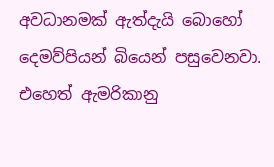අවධානමක් ඇත්දැයි බොහෝ දෙමව්පියන් බියෙන් පසුවෙනවා. එහෙත් ඇමරිකානු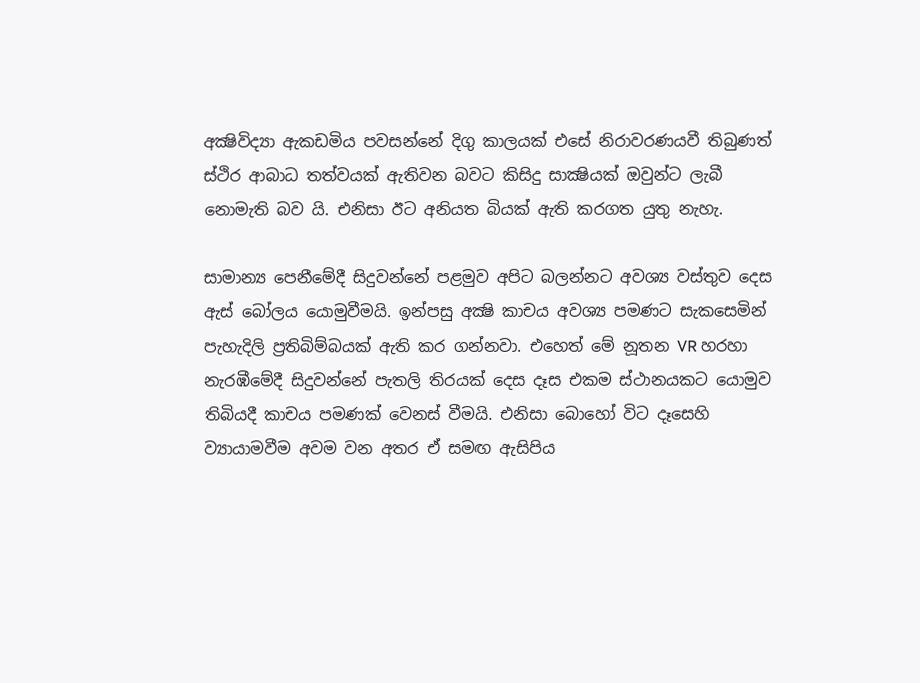අක්‍ෂිවිද්‍යා ඇකඩමිය පවසන්නේ දිගු කාලයක් එසේ නිරාවරණයවී තිබුණත් ස්ථිර ආබාධ තත්වයක් ඇතිවන බවට කිසිදු සාක්‍ෂියක් ඔවුන්ට ලැබී නොමැති බව යි. එනිසා ඊට අනියත බියක් ඇති කරගත යුතු නැහැ.

සාමාන්‍ය පෙනීමේදී සිදුවන්නේ පළමුව අපිට බලන්නට අවශ්‍ය වස්තුව දෙස ඇස් බෝලය යොමුවීමයි. ඉන්පසු අක්‍ෂි කාචය අවශ්‍ය පමණට සැකසෙමින් පැහැදිලි ප්‍රතිබිම්බයක් ඇති කර ගන්නවා. එහෙත් මේ නූතන VR හරහා නැරඹීමේදී සිදුවන්නේ පැතලි තිරයක් දෙස දෑස එකම ස්ථානයකට යොමුව තිබියදී කාචය පමණක් වෙනස් වීමයි. එනිසා බොහෝ විට දෑසෙහි ව්‍යායාමවීම අවම වන අතර ඒ සමඟ ඇසිපිය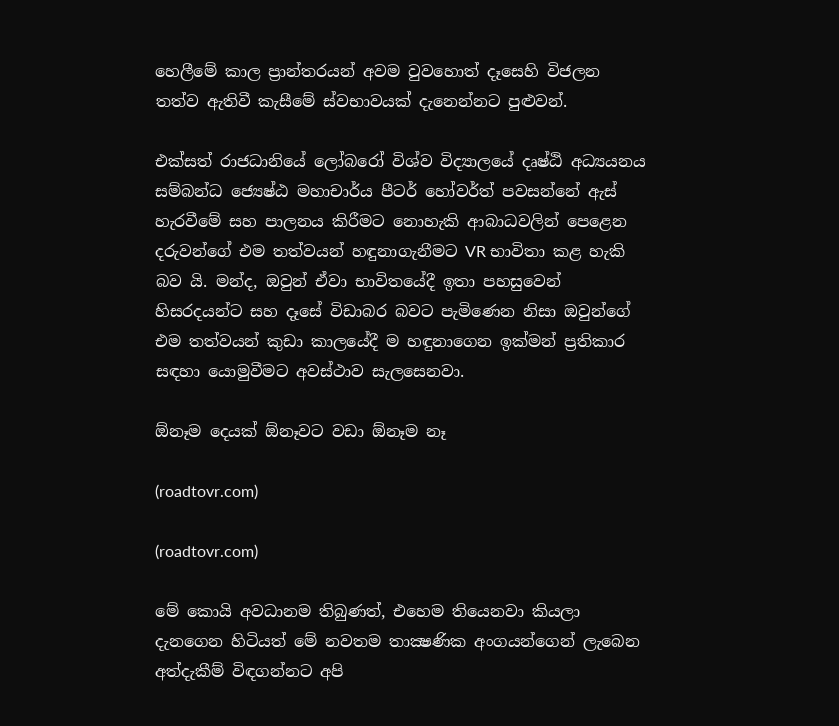හෙලීමේ කාල ප්‍රාන්තරයන් අවම වුවහොත් දෑසෙහි විජලන තත්ව ඇතිවී කැසීමේ ස්වභාවයක් දැනෙන්නට පුළුවන්.

එක්සත් රාජධානියේ ලෝබරෝ විශ්ව විද්‍යාලයේ දෘෂ්ඨි අධ්‍යයනය සම්බන්ධ ජ්‍යෙෂ්ඨ මහාචාර්ය පීටර් හෝවර්ත් පවසන්නේ ඇස් හැරවීමේ සහ පාලනය කිරීමට නොහැකි ආබාධවලින් පෙළෙන දරුවන්ගේ එම තත්වයන් හඳුනාගැනීමට VR භාවිතා කළ හැකි බව යි. මන්ද, ඔවුන් ඒවා භාවිතයේදී ඉතා පහසුවෙන් හිසරදයන්ට සහ දෑසේ විඩාබර බවට පැමිණෙන නිසා ඔවුන්ගේ එම තත්වයන් කුඩා කාලයේදී ම හඳුනාගෙන ඉක්මන් ප්‍රතිකාර සඳහා යොමුවීමට අවස්ථාව සැලසෙනවා.

ඕනෑම දෙයක් ඕනෑවට වඩා ඕනෑම නෑ

(roadtovr.com)

(roadtovr.com)

මේ කොයි අවධානම තිබුණත්, එහෙම තියෙනවා කියලා දැනගෙන හිටියත් මේ නවතම තාක්‍ෂණික අංගයන්ගෙන් ලැබෙන අත්දැකීම් විඳගන්නට අපි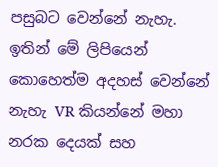පසුබට වෙන්නේ නැහැ. ඉතින් මේ ලිපියෙන් කොහෙත්ම අදහස් වෙන්නේ නැහැ VR කියන්නේ මහා නරක දෙයක් සහ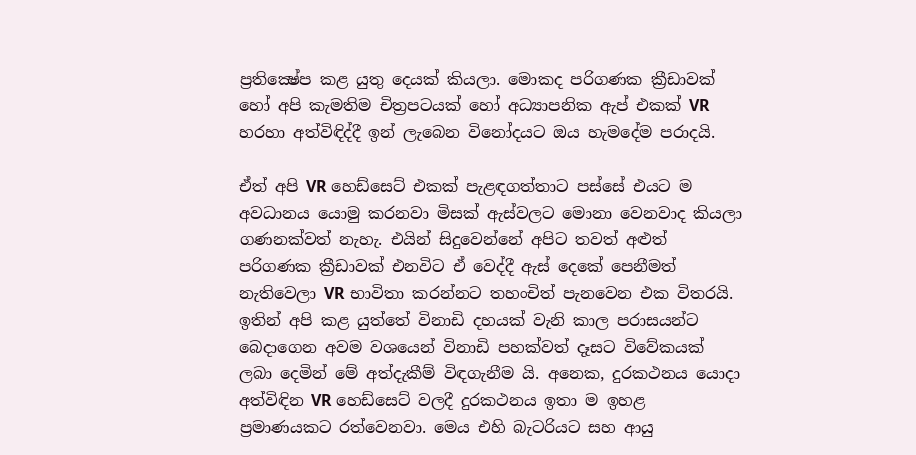ප්‍රතික්‍ෂේප කළ යුතු දෙයක් කියලා. මොකද පරිගණක ක්‍රීඩාවක් හෝ අපි කැමතිම චිත්‍රපටයක් හෝ අධ්‍යාපනික ඇප් එකක් VR හරහා අත්විඳිද්දී ඉන් ලැබෙන විනෝදයට ඔය හැමදේම පරාදයි.

ඒත් අපි VR හෙඩ්සෙට් එකක් පැළඳගත්තාට පස්සේ එයට ම අවධානය යොමු කරනවා මිසක් ඇස්වලට මොනා වෙනවාද කියලා ගණනක්වත් නැහැ. එයින් සිදුවෙන්නේ අපිට තවත් අළුත් පරිගණක ක්‍රීඩාවක් එනවිට ඒ වෙද්දී ඇස් දෙකේ පෙනීමත් නැතිවෙලා VR භාවිතා කරන්නට තහංචිත් පැනවෙන එක විතරයි. ඉතින් අපි කළ යුත්තේ විනාඩි දහයක් වැනි කාල පරාසයන්ට බෙදාගෙන අවම වශයෙන් විනාඩි පහක්වත් දෑසට විවේකයක් ලබා දෙමින් මේ අත්දැකීම් විඳගැනීම යි. අනෙක, දුරකථනය යොදා අත්විඳින VR හෙඩ්සෙට් වලදී දුරකථනය ඉතා ම ඉහළ ප්‍රමාණයකට රත්වෙනවා. මෙය එහි බැටරියට සහ ආයු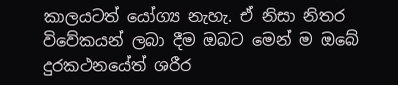කාලයටත් යෝග්‍ය නැහැ. ඒ නිසා නිතර විවේකයන් ලබා දීම ඔබට මෙන් ම ඔබේ දුරකථනයේත් ශරීර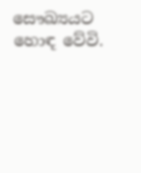සෞඛ්‍යයට හොඳ වේවි.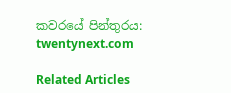කවරයේ පින්තුරය: twentynext.com

Related Articles